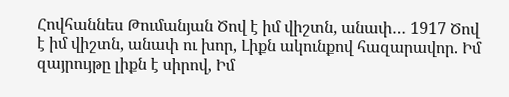Հովհաննես Թումանյան Ծով է իմ վիշտն, անափ… 1917 Ծով է իմ վիշտն, անափ ու խոր, Լիքն ակունքով հազարավոր. Իմ զայրույթը լիքն է սիրով, Իմ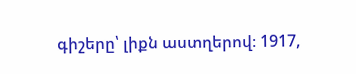գիշերը՝ լիքն աստղերով։ 1917,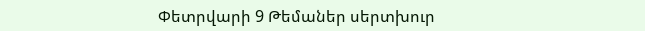Փետրվարի 9 Թեմաներ սերտխուր